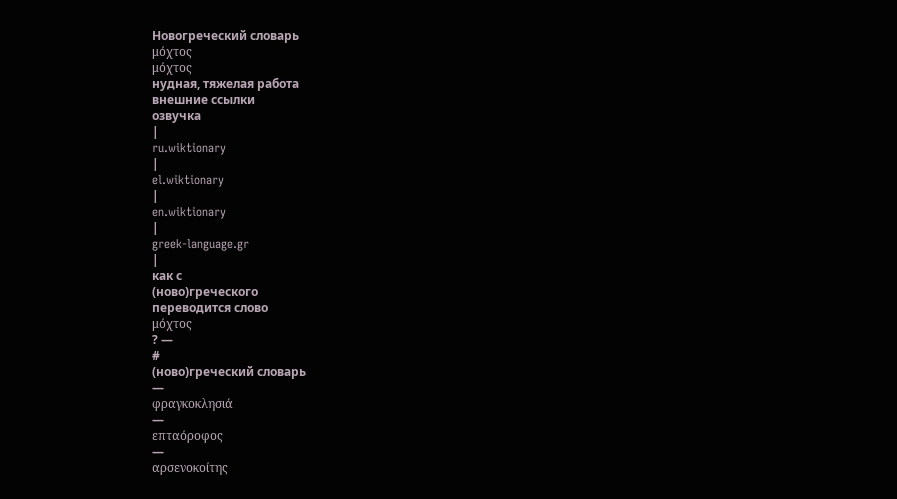Новогреческий словарь
μόχτος
μόχτος
нудная, тяжелая работа
внешние ссылки
озвучка
|
ru.wiktionary
|
el.wiktionary
|
en.wiktionary
|
greek-language.gr
|
как с
(ново)греческого
переводится слово
μόχτος
? —
#
(ново)греческий словарь
—
φραγκοκλησιά
—
επταόροφος
—
αρσενοκοίτης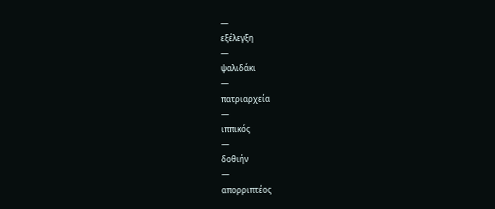—
εξέλεγξη
—
ψαλιδάκι
—
πατριαρχεία
—
ιππικός
—
δοθιήν
—
απορριπτέος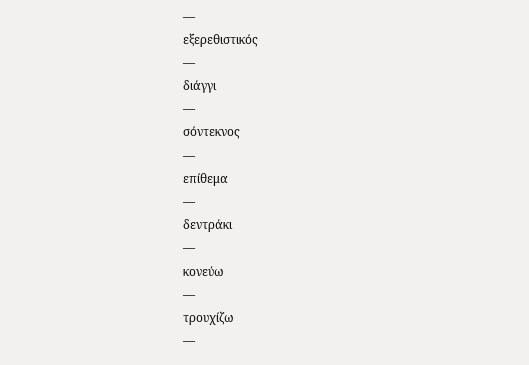—
εξερεθιστικός
—
διάγγι
—
σόντεκνος
—
επίθεμα
—
δεντράκι
—
κονεύω
—
τρουχίζω
—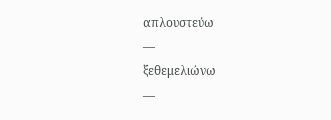απλουστεύω
—
ξεθεμελιώνω
—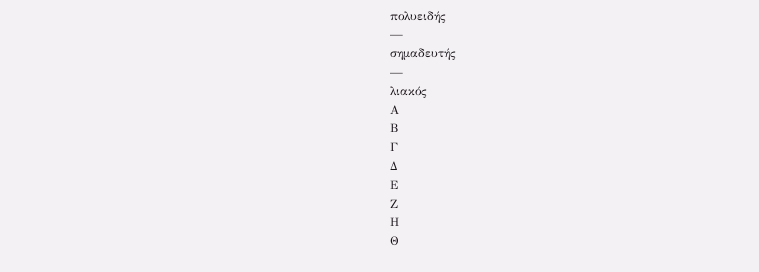πολυειδής
—
σημαδευτής
—
λιακός
Α
Β
Γ
Δ
Ε
Ζ
Η
Θ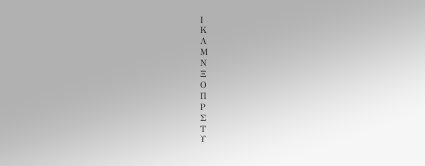Ι
Κ
Λ
Μ
Ν
Ξ
Ο
Π
Ρ
Σ
Τ
Υ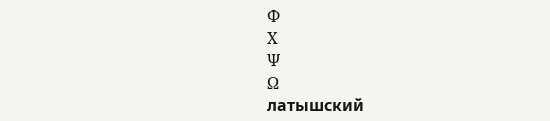Φ
Χ
Ψ
Ω
латышский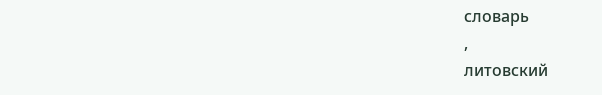словарь
,
литовский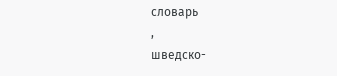словарь
,
шведско-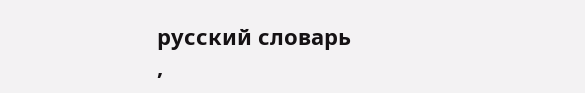русский словарь
,